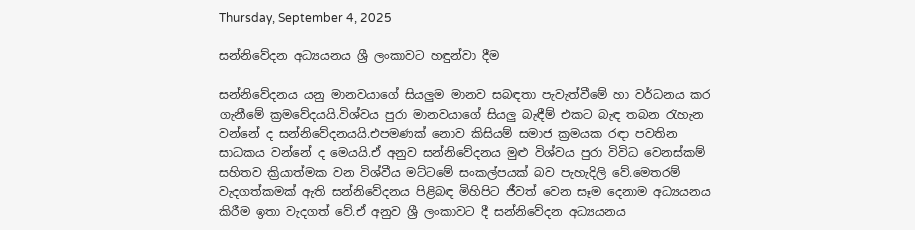Thursday, September 4, 2025

සන්නිවේදන අධ්‍යයනය ශ්‍රී ලංකාවට හඳුන්වා දීම

සන්නිවේදනය යනු මානවයාගේ සියලුම මානව සබඳතා පැවැත්වීමේ හා වර්ධනය කර ගැනීමේ ක්‍රමවේදයයි.විශ්වය පුරා මානවයාගේ සියලු බැඳීම් එකට බැඳ තබන රැහැන වන්නේ ද සන්නිවේදනයයි.එපමණක් නොව කිසියම් සමාජ ක්‍රමයක රඳා පවතින සාධකය වන්නේ ද මෙයයි.ඒ අනුව සන්නිවේදනය මුළු විශ්වය පුරා විවිධ වෙනස්කම් සහිතව ක්‍රියාත්මක වන විශ්වීය මට්ටමේ සංකල්පයක් බව පැහැදිලි වේ.මෙතරම් වැදගත්කමක් ඇති සන්නිවේදනය පිළිබඳ මිහිපිට ජීවත් වෙන සෑම දෙනාම අධ්‍යයනය කිරීම ඉතා වැදගත් වේ.ඒ අනුව ශ්‍රී ලංකාවට දී සන්නිවේදන අධ්‍යයනය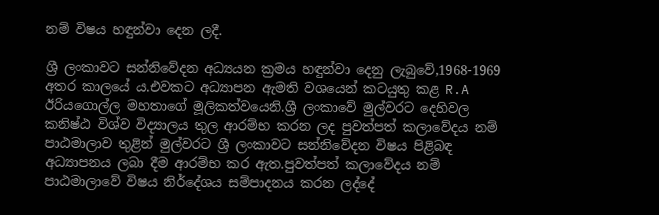නම් විෂය හඳුන්වා දෙන ලදී.

ශ්‍රී ලංකාවට සන්නිවේදන අධ්‍යයන ක්‍රමය හඳුන්වා දෙනු ලැබුවේ,1968-1969 අතර කාලයේ ය.එවකට අධ්‍යාපන ඇමති වශයෙන් කටයුතු කළ R.A ඊරියගොල්ල මහතාගේ මූලිකත්වයෙනි.ශ්‍රී ලංකාවේ මුල්වරට දෙහිවල කනිෂ්ඨ විශ්ව විද්‍යාලය තුල ආරම්භ කරන ලද පුවත්පත් කලාවේදය නම් පාඨමාලාව තුළින් මුල්වරට ශ්‍රී ලංකාවට සන්නිවේදන විෂය පිළිබඳ අධ්‍යාපනය ලබා දීම ආරම්භ කර ඇත.පුවත්පත් කලාවේදය නම් පාඨමාලාවේ විෂය නිර්දේශය සම්පාදනය කරන ලද්දේ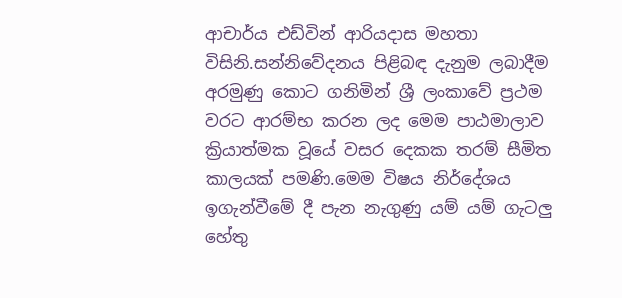ආචාර්ය එඩ්වින් ආරියදාස මහතා විසිනි.සන්නිවේදනය පිළිබඳ දැනුම ලබාදීම අරමුණු කොට ගනිමින් ශ්‍රී ලංකාවේ ප්‍රථම වරට ආරම්භ කරන ලද මෙම පාඨමාලාව ක්‍රියාත්මක වූයේ වසර දෙකක තරම් සීමිත කාලයක් පමණි.මෙම විෂය නිර්දේශය ඉගැන්වීමේ දී පැන නැගුණු යම් යම් ගැටලු හේතු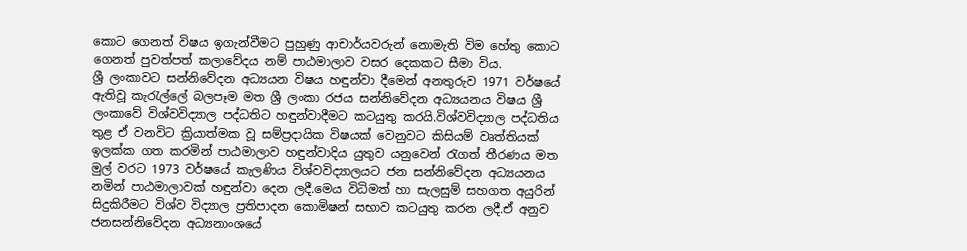කොට ගෙනත් විෂය ඉගැන්වීමට පුහුණු ආචාර්යවරුන් නොමැති විම හේතු කොට ගෙනත් පුවත්පත් කලාවේදය නම් පාඨමාලාව වසර දෙකකට සීමා විය.
ශ්‍රී ලංකාවට සන්නිවේදන අධ්‍යයන විෂය හඳුන්වා දීමෙන් අනතුරුව 1971 වර්ෂයේ ඇතිවූ කැරැල්ලේ බලපෑම මත ශ්‍රී ලංකා රජය සන්නිවේදන අධ්‍යයනය විෂය ශ්‍රී ලංකාවේ විශ්වවිද්‍යාල පද්ධතිට හඳුන්වාදීමට කටයුතු කරයි.විශ්වවිද්‍යාල පද්ධතිය තුළ ඒ වනවිට ක්‍රියාත්මක වූ සම්ප්‍රදායික විෂයක් වෙනුවට කිසියම් වෘත්තියක් ඉලක්ක ගත කරමින් පාඨමාලාව හඳුන්වාදිය යුතුව යනුවෙන් රැගත් තීරණය මත මුල් වරට 1973 වර්ෂයේ කැලණිය විශ්වවිද්‍යාලයට ජන සන්නිවේදන අධ්‍යයනය නමින් පාඨමාලාවක් හඳුන්වා දෙන ලදී.මෙය විධිමත් හා සැලසුම් සහගත අයුරින් සිදුකිරීමට විශ්ව විද්‍යාල ප්‍රතිපාදන කොමිෂන් සභාව කටයුතු කරන ලදී.ඒ අනුව ජනසන්නිවේදන අධ්‍යනාංශයේ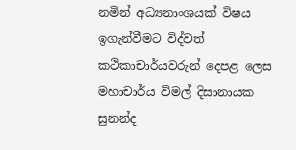නමින් අධ්‍යනාංශයක් විෂය ඉගැන්වීමට විද්වත් කථිකාචාර්යවරුන් දෙපළ ලෙස  මහාචාර්ය විමල් දිසානායක              සුනන්ද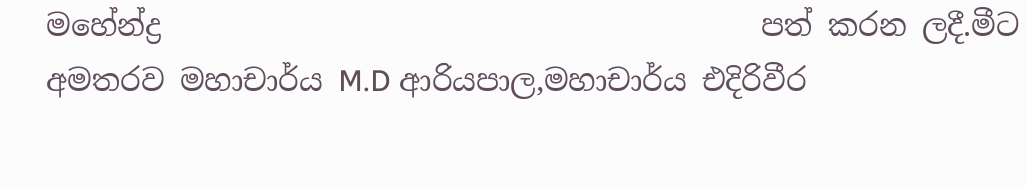මහේන්ද්‍ර                                        පත් කරන ලදී.මීට අමතරව මහාචාර්ය M.D ආරියපාල,මහාචාර්ය එදිරිවීර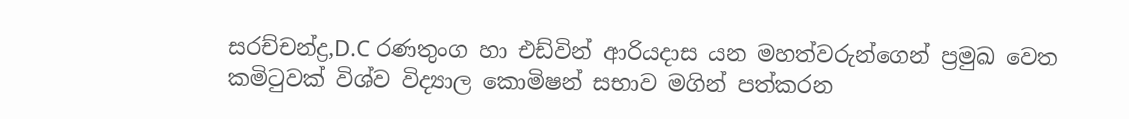සරච්චන්ද්‍ර,D.C රණතුංග හා එඩ්වින් ආරියදාස යන මහත්වරුන්ගෙන් ප්‍රමුඛ වෙත කමිටුවක් විශ්ව විද්‍යාල කොමිෂන් සභාව මගින් පත්කරන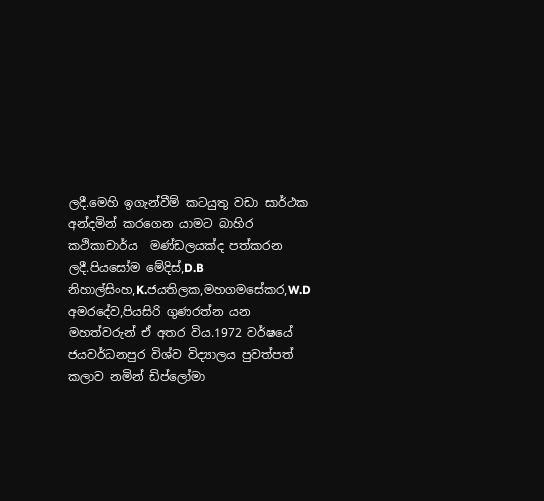ලදී.මෙහි ඉගැන්වීම් කටයුතු වඩා සාර්ථක අන්දමින් කරගෙන යාමට බාහිර කථිකාචාර්ය  මණ්ඩලයක්ද පත්කරන ලදී.පියසෝම මේදිස්,D.B නිහාල්සිංහ,K.ජයතිලක,මහගමසේකර,W.D අමරදේව,පියසිරි ගුණරත්න යන මහත්වරුන් ඒ අතර විය.1972 වර්ෂයේ ජයවර්ධනපුර විශ්ව විද්‍යාලය පුවත්පත් කලාව නමින් ඩිප්ලෝමා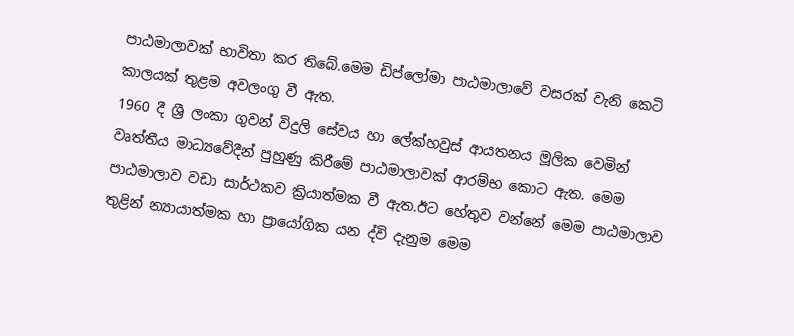පාඨමාලාවක් භාවිතා කර තිබේ.මෙම ඩිප්ලෝමා පාඨමාලාවේ වසරක් වැනි කෙටි කාලයක් තුළම අවලංගු වී ඇත.
1960 දී ශ්‍රී ලංකා ගුවන් විදුලි සේවය හා ලේක්හවුස් ආයතනය මූලික වෙමින් වෘත්තීය මාධ්‍යවේදීන් පුහුණු කිරීමේ පාඨමාලාවක් ආරම්භ කොට ඇත. මෙම පාඨමාලාව වඩා සාර්ථකව ක්‍රියාත්මක වී ඇත.ඊට හේතුව වන්නේ මෙම පාඨමාලාව තුළින් න්‍යායාත්මක හා ප්‍රායෝගික යන ද්වි දැනුම මෙම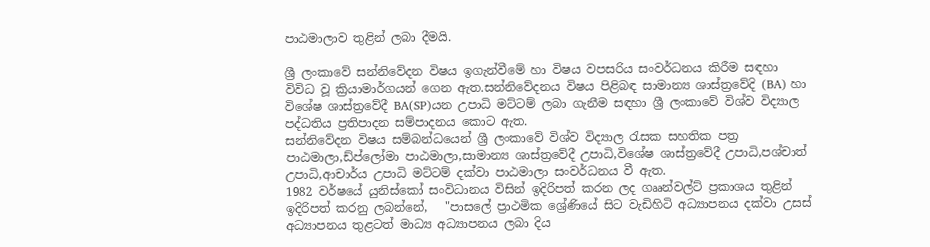පාඨමාලාව තුළින් ලබා දීමයි.

ශ්‍රී ලංකාවේ සන්නිවේදන විෂය ඉගැන්වීමේ හා විෂය වපසරිය සංවර්ධනය කිරීම සඳහා විවිධ වූ ක්‍රියාමාර්ගයන් ගෙන ඇත.සන්නිවේදනය විෂය පිළිබඳ සාමාන්‍ය ශාස්ත්‍රවේදි (BA) හා විශේෂ ශාස්ත්‍රවේදී BA(SP)යන උපාධි මට්ටම් ලබා ගැනීම සඳහා ශ්‍රී ලංකාවේ විශ්ව විද්‍යාල පද්ධතිය ප්‍රතිපාදන සම්පාදනය කොට ඇත.
සන්නිවේදන විෂය සම්බන්ධයෙන් ශ්‍රී ලංකාවේ විශ්ව විද්‍යාල රැසක සහතික පත්‍ර පාඨමාලා,ඩ්ප්ලෝමා පාඨමාලා,සාමාන්‍ය ශාස්ත්‍රවේදී උපාධි,විශේෂ ශාස්ත්‍රවේදී උපාධි,පශ්චාත් උපාධි,ආචාර්ය උපාධි මට්ටම් දක්වා පාඨමාලා සංවර්ධනය වී ඇත.
1982 වර්ෂයේ යුනිස්කෝ සංවිධානය විසින් ඉදිරිපත් කරන ලද ගෲන්වල්ට් ප්‍රකාශය තුළින් ඉදිරිපත් කරනු ලබන්නේ,   "පාසලේ ප්‍රාථමික ශ්‍රේණියේ සිට වැඩිහිටි අධ්‍යාපනය දක්වා උසස් අධ්‍යාපනය තුළටත් මාධ්‍ය අධ්‍යාපනය ලබා දිය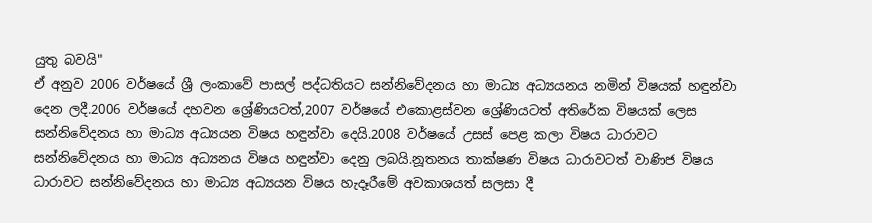යුතු බවයි"
ඒ අනුව 2006 වර්ෂයේ ශ්‍රී ලංකාවේ පාසල් පද්ධතියට සන්නිවේදනය හා මාධ්‍ය අධ්‍යයනය නමින් විෂයක් හඳුන්වා දෙන ලදී.2006 වර්ෂයේ දහවන ශ්‍රේණියටත්,2007 වර්ෂයේ එකොළස්වන ශ්‍රේණියටත් අතිරේක විෂයක් ලෙස සන්නිවේදනය හා මාධ්‍ය අධ්‍යයන විෂය හඳුන්වා දෙයි.2008 වර්ෂයේ උසස් පෙළ කලා විෂය ධාරාවට සන්නිවේදනය හා මාධ්‍ය අධ්‍යනය විෂය හඳුන්වා දෙනු ලබයි.නූතනය තාක්ෂණ විෂය ධාරාවටත් වාණිජ විෂය ධාරාවට සන්නිවේදනය හා මාධ්‍ය අධ්‍යයන විෂය හැදෑරීමේ අවකාශයත් සලසා දී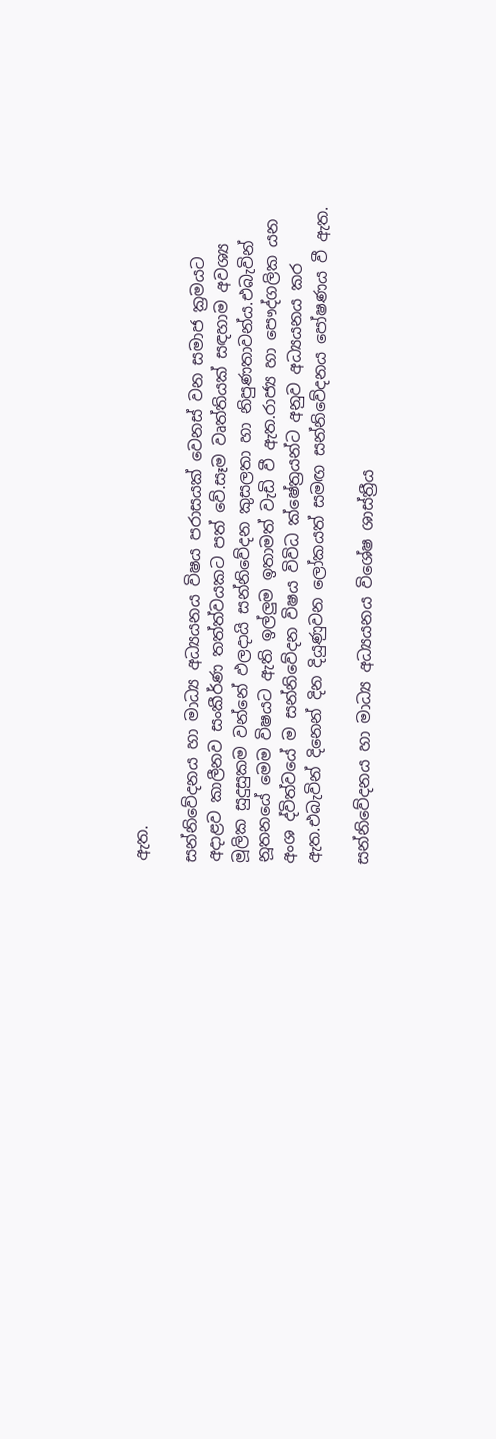ඇත.

සන්නිවේදනය හා මාධ්‍ය අධ්‍යයනය විෂය පරාසයක් වෙනස් වන සමාජ ක්‍රමයට අදාළව කාලීනව සංකීර්ණ තත්ත්වයකට පත් වේ.සෑම වෘත්තියක් සඳහාම අවශ්‍ය මූලික සුදුසුකම වන්නේ ඵලදායි සන්නිවේදන කුසලතා හා නිපුණතාවන්ය.එබැවින් නූතනයේ මෙම විෂයට ඇති ඉල්ලුම ඉතාමත් වැඩි වී ඇත.රාජ්‍ය හා පෞද්ගලික යන අංශ ද්විත්වයේ ම සන්නිවේදන විෂය විවිධ ක්ෂේත්‍රයන්ට අනුව අධ්‍යයනය කර ඇත.එබැවින් දිනෙන් දින දියුණුවන ලෝකයත් සමඟ සන්නිවේදනය පෝෂණය වී ඇත.

සන්නිවේදනය හා මාධ්‍ය අධ්‍යයනය විශේෂ ශාස්ත්‍රීය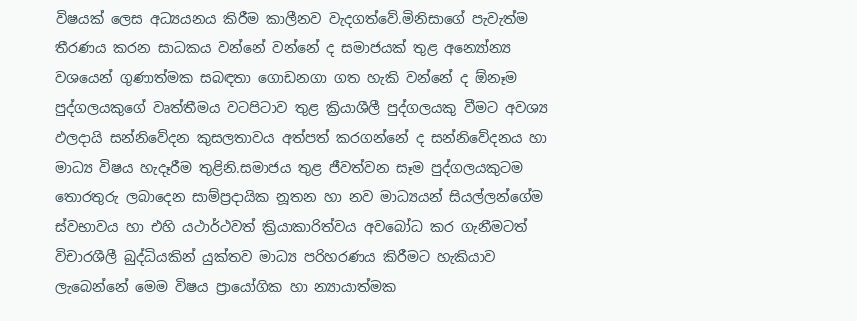විෂයක් ලෙස අධ්‍යයනය කිරීම කාලීනව වැදගත්වේ.මිනිසාගේ පැවැත්ම තීරණය කරන සාධකය වන්නේ වන්නේ ද සමාජයක් තුළ අන්‍යෝන්‍ය වශයෙන් ගුණාත්මක සබඳතා ගොඩනගා ගත හැකි වන්නේ ද ඕනෑම පුද්ගලයකුගේ වෘත්තීමය වටපිටාව තුළ ක්‍රියාශීලී පුද්ගලයකු වීමට අවශ්‍ය ඵලදායි සන්නිවේදන කුසලතාවය අත්පත් කරගන්නේ ද සන්නිවේදනය හා මාධ්‍ය විෂය හැදෑරීම තුළිනි.සමාජය තුළ ජීවත්වන සෑම පුද්ගලයකුටම තොරතුරු ලබාදෙන සාම්ප්‍රදායික නූතන හා නව මාධ්‍යයන් සියල්ලන්ගේම ස්වභාවය හා එහි යථාර්ථවත් ක්‍රියාකාරිත්වය අවබෝධ කර ගැනීමටත් විචාරශීලී බුද්ධියකින් යුක්තව මාධ්‍ය පරිහරණය කිරීමට හැකියාව ලැබෙන්නේ මෙම විෂය ප්‍රායෝගික හා න්‍යායාත්මක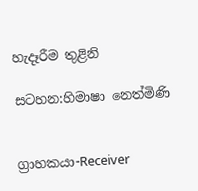හැදෑරීම තුළිනි

සටහන:හිමාෂා නෙත්මිණි


ග්‍රාහකයා-Receiver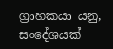ග්‍රාහකයා යනු, සංදේශයක්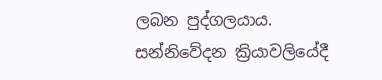ලබන පුද්ගලයාය. සන්නිවේදන ක්‍රියාවලියේදී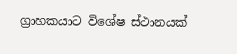ග්‍රාහකයාට විශේෂ ස්ථානයක්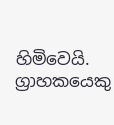හිමිවෙයි. ග්‍රාහකයෙකු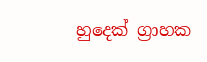හුදෙක් ග්‍රාහක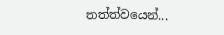තත්ත්වයෙන්...